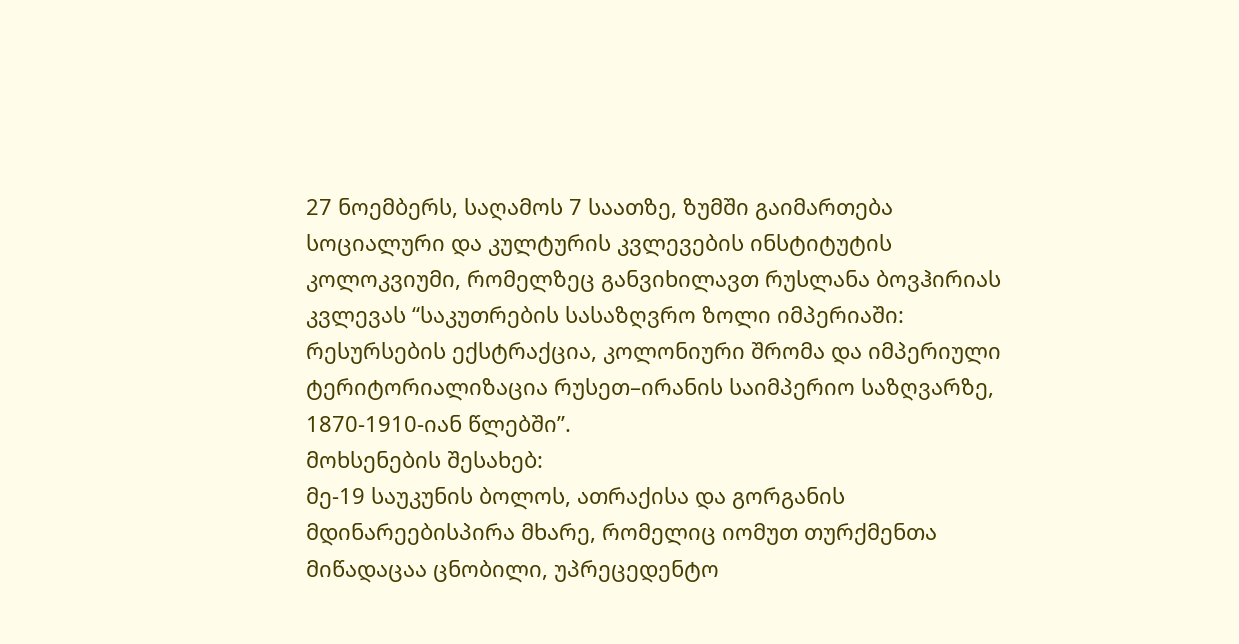27 ნოემბერს, საღამოს 7 საათზე, ზუმში გაიმართება სოციალური და კულტურის კვლევების ინსტიტუტის კოლოკვიუმი, რომელზეც განვიხილავთ რუსლანა ბოვჰირიას კვლევას “საკუთრების სასაზღვრო ზოლი იმპერიაში: რესურსების ექსტრაქცია, კოლონიური შრომა და იმპერიული ტერიტორიალიზაცია რუსეთ–ირანის საიმპერიო საზღვარზე, 1870-1910-იან წლებში”.
მოხსენების შესახებ:
მე-19 საუკუნის ბოლოს, ათრაქისა და გორგანის მდინარეებისპირა მხარე, რომელიც იომუთ თურქმენთა მიწადაცაა ცნობილი, უპრეცედენტო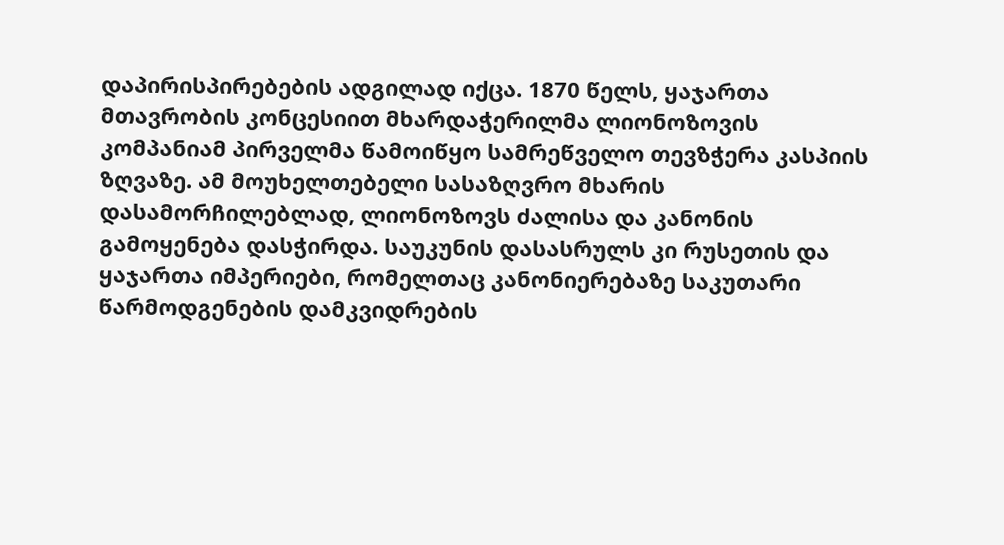დაპირისპირებების ადგილად იქცა. 1870 წელს, ყაჯართა მთავრობის კონცესიით მხარდაჭერილმა ლიონოზოვის კომპანიამ პირველმა წამოიწყო სამრეწველო თევზჭერა კასპიის ზღვაზე. ამ მოუხელთებელი სასაზღვრო მხარის დასამორჩილებლად, ლიონოზოვს ძალისა და კანონის გამოყენება დასჭირდა. საუკუნის დასასრულს კი რუსეთის და ყაჯართა იმპერიები, რომელთაც კანონიერებაზე საკუთარი წარმოდგენების დამკვიდრების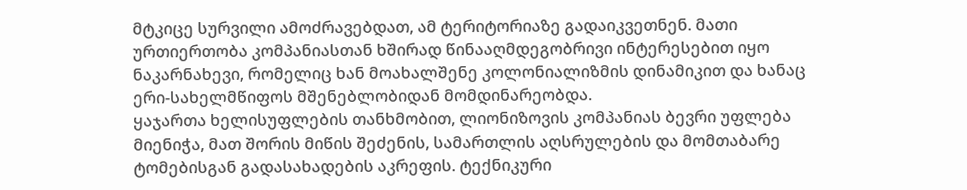მტკიცე სურვილი ამოძრავებდათ, ამ ტერიტორიაზე გადაიკვეთნენ. მათი ურთიერთობა კომპანიასთან ხშირად წინააღმდეგობრივი ინტერესებით იყო ნაკარნახევი, რომელიც ხან მოახალშენე კოლონიალიზმის დინამიკით და ხანაც ერი-სახელმწიფოს მშენებლობიდან მომდინარეობდა.
ყაჯართა ხელისუფლების თანხმობით, ლიონიზოვის კომპანიას ბევრი უფლება მიენიჭა, მათ შორის მიწის შეძენის, სამართლის აღსრულების და მომთაბარე ტომებისგან გადასახადების აკრეფის. ტექნიკური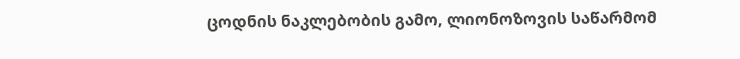ცოდნის ნაკლებობის გამო, ლიონოზოვის საწარმომ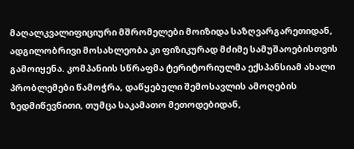მაღალკვალიფიციური მშრომელები მოიზიდა საზღვარგარეთიდან, ადგილობრივი მოსახლეობა კი ფიზიკურად მძიმე სამუშაოებისთვის გამოიყენა. კომპანიის სწრაფმა ტერიტორიულმა ექსპანსიამ ახალი პრობლემები წამოჭრა, დაწყებული შემოსავლის ამოღების ზედმიწევნითი, თუმცა საკამათო მეთოდებიდან,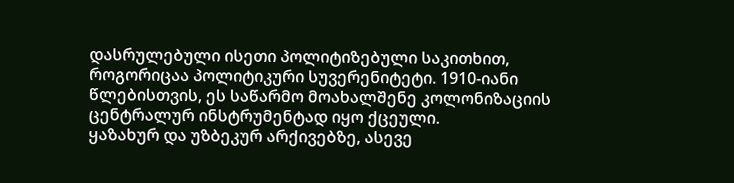დასრულებული ისეთი პოლიტიზებული საკითხით, როგორიცაა პოლიტიკური სუვერენიტეტი. 1910-იანი წლებისთვის, ეს საწარმო მოახალშენე კოლონიზაციის ცენტრალურ ინსტრუმენტად იყო ქცეული.
ყაზახურ და უზბეკურ არქივებზე, ასევე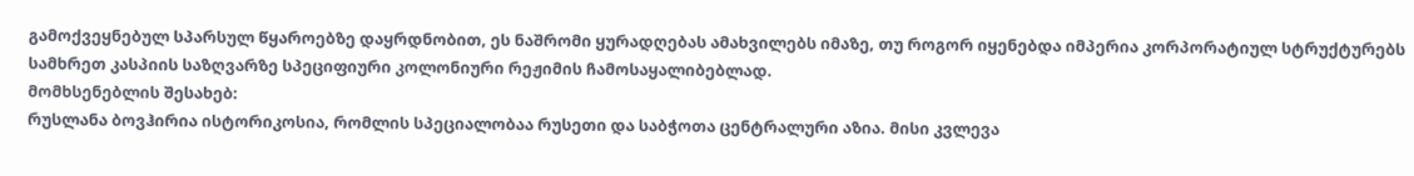გამოქვეყნებულ სპარსულ წყაროებზე დაყრდნობით, ეს ნაშრომი ყურადღებას ამახვილებს იმაზე, თუ როგორ იყენებდა იმპერია კორპორატიულ სტრუქტურებს სამხრეთ კასპიის საზღვარზე სპეციფიური კოლონიური რეჟიმის ჩამოსაყალიბებლად.
მომხსენებლის შესახებ:
რუსლანა ბოვჰირია ისტორიკოსია, რომლის სპეციალობაა რუსეთი და საბჭოთა ცენტრალური აზია. მისი კვლევა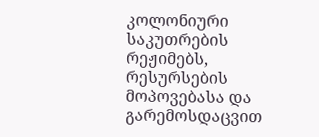კოლონიური საკუთრების რეჟიმებს, რესურსების მოპოვებასა და გარემოსდაცვით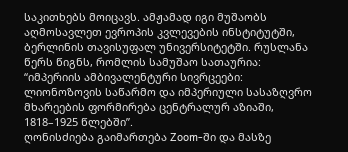საკითხებს მოიცავს. ამჟამად იგი მუშაობს აღმოსავლეთ ევროპის კვლევების ინსტიტუტში, ბერლინის თავისუფალ უნივერსიტეტში. რუსლანა წერს წიგნს, რომლის სამუშაო სათაურია: “იმპერიის ამბივალენტური სივრცეები: ლიონოზოვის საწარმო და იმპერიული სასაზღვრო მხარეების ფორმირება ცენტრალურ აზიაში, 1818–1925 წლებში”.
ღონისძიება გაიმართება Zoom-ში და მასზე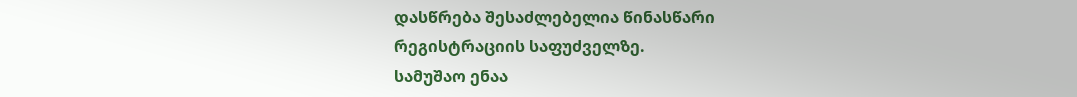დასწრება შესაძლებელია წინასწარი რეგისტრაციის საფუძველზე.
სამუშაო ენაა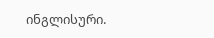ინგლისური.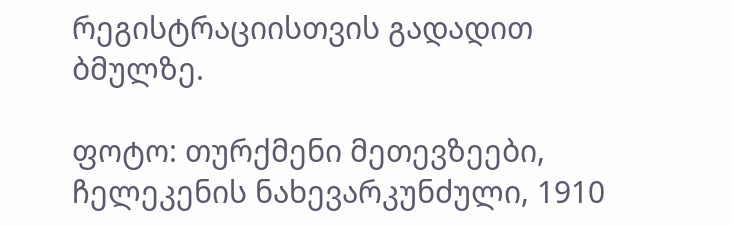რეგისტრაციისთვის გადადით ბმულზე.

ფოტო: თურქმენი მეთევზეები, ჩელეკენის ნახევარკუნძული, 1910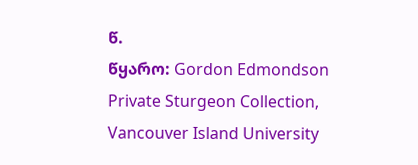წ.
წყარო: Gordon Edmondson Private Sturgeon Collection, Vancouver Island University